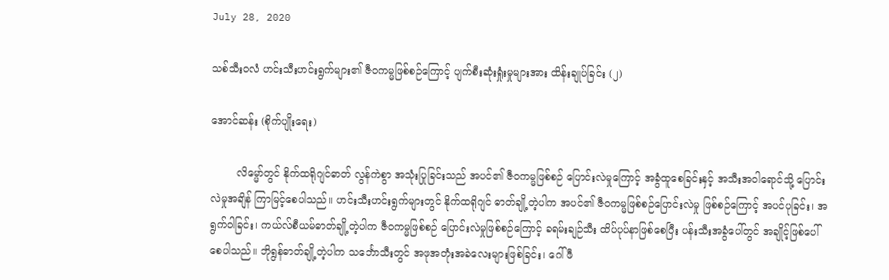July 28, 2020

သစ်သီးဝလံ ဟင်းသီးဟင်းရွက်များ၏ ဇီဝကမ္မဖြစ်စဉ်ကြောင့် ပျက်စီးဆုံးရှုံးမှုများအား ထိန်းချုပ်ခြင်း (၂)

အောင်ဆန်း (စိုက်ပျိုး‌ရေး)

        လိမ္မော်တွင် နိုက်ထရိုဂျင်ဓာတ် လွန်ကဲစွာ အသုံးပြုခြင်းသည် အပင်၏ ဇီဝကမ္မဖြစ်စဉ် ပြောင်းလဲမှုကြောင့် အခွံထူစေခြင်းနှင့် အသီးအဝါရောင်သို့ ပြောင်းလဲမှုအချိန် ကြာမြင့်စေပါသည်။ ဟင်းသီးဟင်းရွက်များတွင် နိုက်ထရိုဂျင် ဓာတ်ချို့တဲ့ပါက အပင်၏ ဇီဝကမ္မဖြစ်စဉ်ပြောင်းလဲမှု ဖြစ်စဉ်ကြောင့် အပင်ပုခြင်း၊ အရွက်ဝါခြင်း၊ ကယ်လ်စီယမ်ဓာတ်ချို့တဲ့ပါက ဇီဝကမ္မဖြစ်စဉ် ပြောင်းလဲမှုဖြစ်စဉ်ကြောင့် ခရမ်းချဉ်သီး ထိပ်ပုပ်နာဖြစ်စေပြီး ပန်းသီးအခွံပေါ်တွင် အချိုင့်ဖြစ်ပေါ်စေပါသည်။ ဘိုရွန်ဓာတ်ချို့တဲ့ပါက သင်္ဘောသီးတွင် အဖုအတုံးအခဲလေးများဖြစ်ခြင်း၊ ဂေါ်ဖီ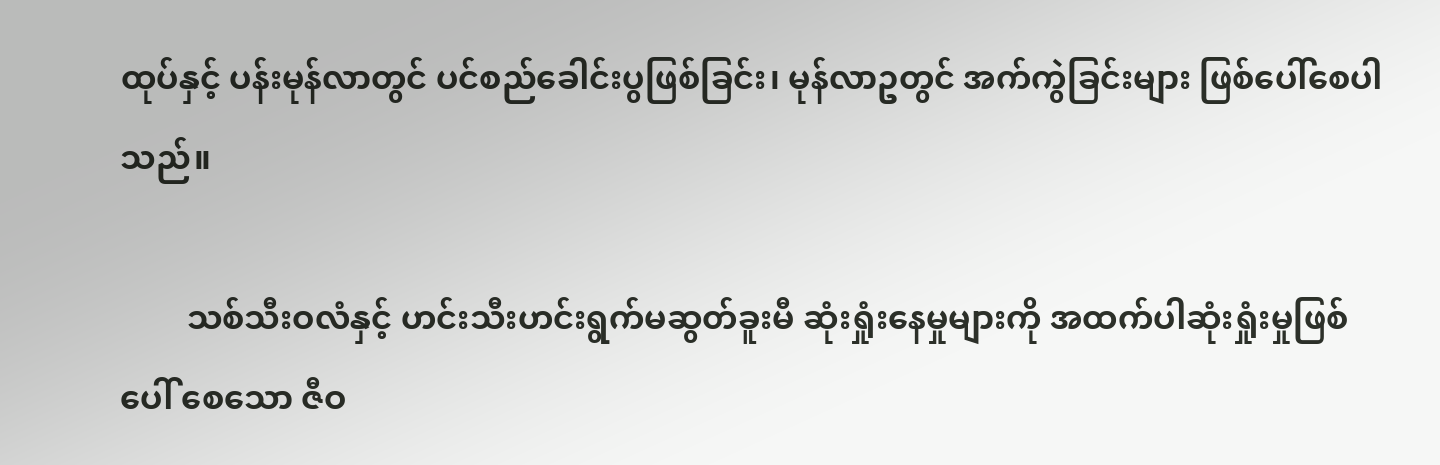ထုပ်နှင့် ပန်းမုန်လာတွင် ပင်စည်ခေါင်းပွဖြစ်ခြင်း၊ မုန်လာဥတွင် အက်ကွဲခြင်းများ ဖြစ်ပေါ်စေပါသည်။

        သစ်သီးဝလံနှင့် ဟင်းသီးဟင်းရွက်မဆွတ်ခူးမီ ဆုံးရှုံးနေမှုများကို အထက်ပါဆုံးရှုံးမှုဖြစ်ပေါ် စေသော ဇီဝ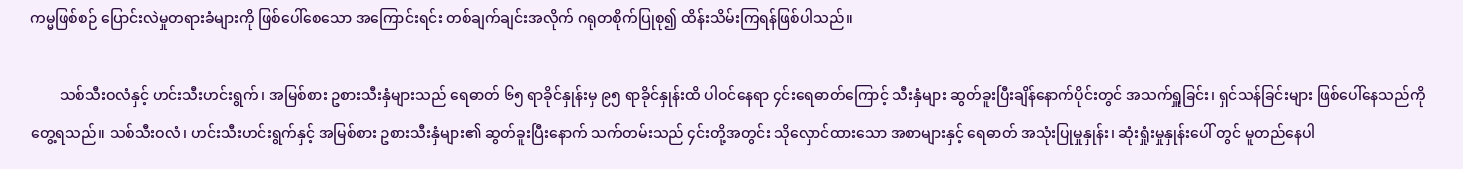ကမ္မဖြစ်စဉ် ပြောင်းလဲမှုတရားခံများကို ဖြစ်ပေါ်စေသော အကြောင်းရင်း တစ်ချက်ချင်းအလိုက် ဂရုတစိုက်ပြုစု၍ ထိန်းသိမ်းကြရန်ဖြစ်ပါသည်။

        သစ်သီးဝလံနှင့် ဟင်းသီးဟင်းရွက်၊ အမြစ်စား ဥစားသီးနှံများသည် ရေဓာတ် ၆၅ ရာခိုင်နှုန်းမှ ၉၅ ရာခိုင်နှုန်းထိ ပါဝင်နေရာ ၄င်းရေဓာတ်ကြောင့် သီးနှံများ ဆွတ်ခူးပြီးချိန်နောက်ပိုင်းတွင် အသက်ရှူခြင်း၊ ရှင်သန်ခြင်းများ ဖြစ်ပေါ်နေသည်ကို တွေ့ရသည်။ သစ်သီးဝလံ၊ ဟင်းသီးဟင်းရွက်နှင့် အမြစ်စား ဥစားသီးနှံများ၏ ဆွတ်ခူးပြီးနောက် သက်တမ်းသည် ၄င်းတို့အတွင်း သိုလှောင်ထားသော အစာများနှင့် ရေဓာတ် အသုံးပြုမှုနှုန်း၊ ဆုံးရှုံးမှုနှုန်းပေါ် တွင် မူတည်နေပါ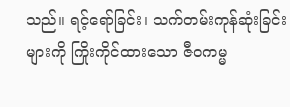သည်။ ရင့်ရော်ခြင်း၊ သက်တမ်းကုန်ဆုံးခြင်းများကို ကြိုးကိုင်ထားသော ဇီဝကမ္မ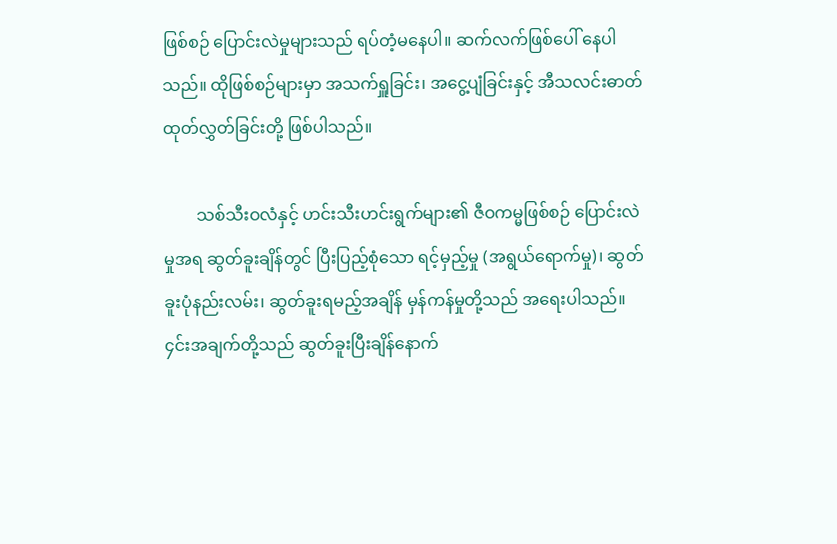ဖြစ်စဉ် ပြောင်းလဲမှုများသည် ရပ်တံ့မနေပါ။ ဆက်လက်ဖြစ်ပေါ် နေပါသည်။ ထိုဖြစ်စဉ်များမှာ အသက်ရှူခြင်း၊ အငွေ့ပျံခြင်းနှင့် အီသလင်းဓာတ်ထုတ်လွှတ်ခြင်းတို့ ဖြစ်ပါသည်။

        သစ်သီးဝလံနှင့် ဟင်းသီးဟင်းရွက်များ၏ ဇီဝကမ္မဖြစ်စဉ် ပြောင်းလဲမှုအရ ဆွတ်ခူးချိန်တွင် ပြီးပြည့်စုံသော ရင့်မှည့်မှု (အရွယ်ရောက်မှု)၊ ဆွတ်ခူးပုံနည်းလမ်း၊ ဆွတ်ခူးရမည့်အချိန် မှန်ကန်မှုတို့သည် အရေးပါသည်။ ၄င်းအချက်တို့သည် ဆွတ်ခူးပြီးချိန်နောက်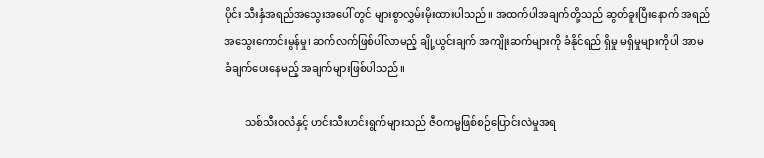ပိုင်း သီးနှံအရည်အသွေးအပေါ် တွင် များစွာလွှမ်းမိုးထားပါသည်။ အထက်ပါအချက်တို့သည် ဆွတ်ခူးပြီးနောက် အရည်အသွေးကောင်းမွန်မှု၊ ဆက်လက်ဖြစ်ပါ်လာမည့် ချို့ယွင်းချက် အကျိုးဆက်များကို ခံနိုင်ရည် ရှိမှု မရှိမှုများကိုပါ အာမခံချက်ပေးနေမည့် အချက်များဖြစ်ပါသည်။

        သစ်သီးဝလံနှင့် ဟင်းသီးဟင်းရွက်များသည် ဇီဝကမ္မဖြစ်စဉ်ပြောင်းလဲမှုအရ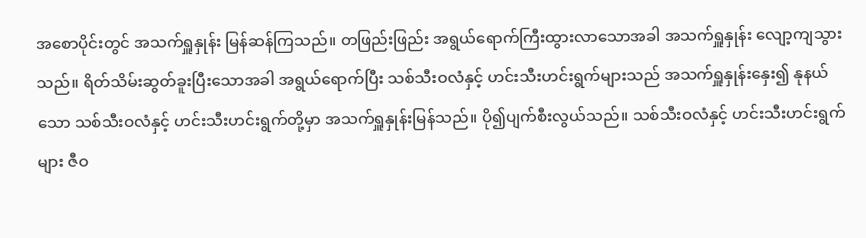အစောပိုင်းတွင် အသက်ရှူနှုန်း မြန်ဆန်ကြသည်။ တဖြည်းဖြည်း အရွယ်ရောက်ကြီးထွားလာသောအခါ အသက်ရှူနှုန်း လျော့ကျသွားသည်။ ရိတ်သိမ်းဆွတ်ခူးပြီးသောအခါ အရွယ်ရောက်ပြီး သစ်သီးဝလံနှင့် ဟင်းသီးဟင်းရွက်များသည် အသက်ရှူနှုန်းနှေး၍ နုနယ်သော သစ်သီးဝလံနှင့် ဟင်းသီးဟင်းရွက်တို့မှာ အသက်ရှူနှုန်းမြန်သည်။ ပို၍ပျက်စီးလွယ်သည်။ သစ်သီးဝလံနှင့် ဟင်းသီးဟင်းရွက်များ ဇီဝ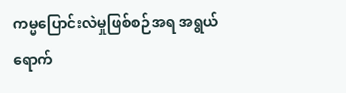ကမ္မပြောင်းလဲမှုဖြစ်စဉ်အရ အရွယ်ရောက်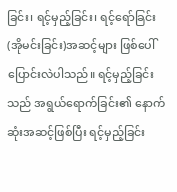ခြင်း၊ ရင့်မှည့်ခြင်း၊ ရင့်ရော်ခြင်း (အိုမင်းခြင်း)အဆင့်များ ဖြစ်ပေါ်ပြောင်းလဲပါသည်။ ရင့်မှည့်ခြင်းသည် အရွယ်ရောက်ခြင်း၏ နောက်ဆုံးအဆင့်ဖြစ်ပြီး ရင့်မှည့်ခြင်း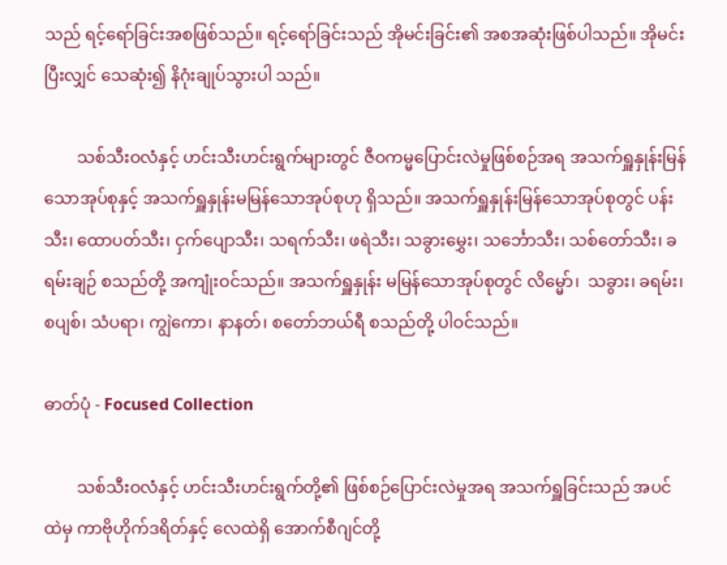သည် ရင့်ရော်ခြင်းအစဖြစ်သည်။ ရင့်ရော်ခြင်းသည် အိုမင်းခြင်း၏ အစအဆုံးဖြစ်ပါသည်။ အိုမင်းပြီးလျှင် သေဆုံး၍ နိဂုံးချုပ်သွားပါ သည်။

        သစ်သီးဝလံနှင့် ဟင်းသီးဟင်းရွက်များတွင် ဇီဝကမ္မပြောင်းလဲမှုဖြစ်စဉ်အရ အသက်ရှူနှုန်းမြန်သောအုပ်စုနှင့် အသက်ရှူနှုန်းမမြန်သောအုပ်စုဟု ရှိသည်။ အသက်ရှူနှုန်းမြန်သောအုပ်စုတွင် ပန်းသီး၊ ထောပတ်သီး၊ ငှက်ပျောသီး၊ သရက်သီး၊ ဖရဲသီး၊ သခွားမွှေး၊ သင်္ဘောသီး၊ သစ်တော်သီး၊ ခရမ်းချဉ် စသည်တို့ အကျုံးဝင်သည်။ အသက်ရှူနှုန်း မမြန်သောအုပ်စုတွင် လိမ္မော်၊  သခွား၊ ခရမ်း၊ စပျစ်၊ သံပရာ၊ ကျွဲကော၊ နာနတ်၊ စတော်ဘယ်ရီ စသည်တို့ ပါဝင်သည်။

ဓာတ်ပုံ - Focused Collection

        သစ်သီးဝလံနှင့် ဟင်းသီးဟင်းရွက်တို့၏ ဖြစ်စဉ်ပြောင်းလဲမှုအရ အသက်ရှူခြင်းသည် အပင်ထဲမှ ကာဗိုဟိုက်ဒရိတ်နှင့် လေထဲရှိ အောက်စီဂျင်တို့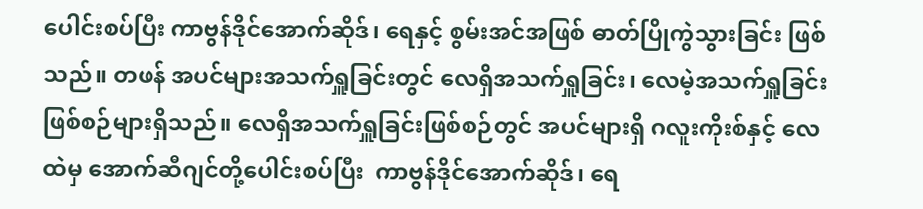ပေါင်းစပ်ပြီး ကာဗွန်ဒိုင်အောက်ဆိုဒ်၊ ရေနှင့် စွမ်းအင်အဖြစ် ဓာတ်ပြိုကွဲသွားခြင်း ဖြစ်သည်။ တဖန် အပင်များအသက်ရှူခြင်းတွင် လေရှိအသက်ရှူခြင်း၊ လေမဲ့အသက်ရှူခြင်း ဖြစ်စဉ်များရှိသည်။ လေရှိအသက်ရှူခြင်းဖြစ်စဉ်တွင် အပင်များရှိ ဂလူးကိုးစ်နှင့် လေထဲမှ အောက်ဆီဂျင်တို့ပေါင်းစပ်ပြီး  ကာဗွန်ဒိုင်အောက်ဆိုဒ်၊ ရေ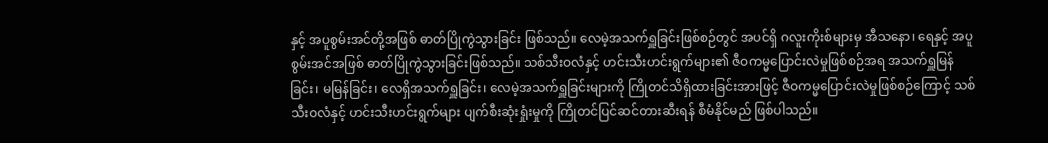နှင့် အပူစွမ်းအင်တို့အဖြစ် ဓာတ်ပြိုကွဲသွားခြင်း ဖြစ်သည်။ လေမဲ့အသက်ရှူခြင်းဖြစ်စဉ်တွင် အပင်ရှိ ဂလူးကိုးစ်များမှ အီသနော၊ ရေနှင့် အပူစွမ်းအင်အဖြစ် ဓာတ်ပြိုကွဲသွားခြင်းဖြစ်သည်။ သစ်သီးဝလံနှင့် ဟင်းသီးဟင်းရွက်များ၏ ဇီဝကမ္မပြောင်းလဲမှုဖြစ်စဉ်အရ အသက်ရှူမြန်ခြင်း၊ မမြန်ခြင်း၊ လေရှိအသက်ရှူခြင်း၊ လေမဲ့အသက်ရှူခြင်းများကို ကြိုတင်သိရှိထားခြင်းအားဖြင့် ဇီဝကမ္မပြောင်းလဲမှုဖြစ်စဉ်ကြောင့် သစ်သီးဝလံနှင့် ဟင်းသီးဟင်းရွက်များ ပျက်စီးဆုံးရှုံးမှုကို ကြိုတင်ပြင်ဆင်တားဆီးရန် စီမံနိုင်မည် ဖြစ်ပါသည်။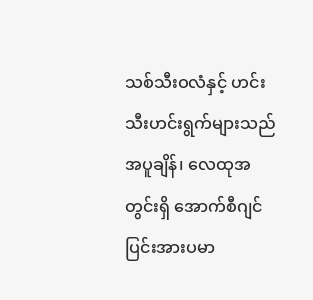သစ်သီးဝလံနှင့် ဟင်းသီးဟင်းရွက်များသည် အပူချိန်၊ လေထုအတွင်းရှိ အောက်စီဂျင်ပြင်းအားပမာ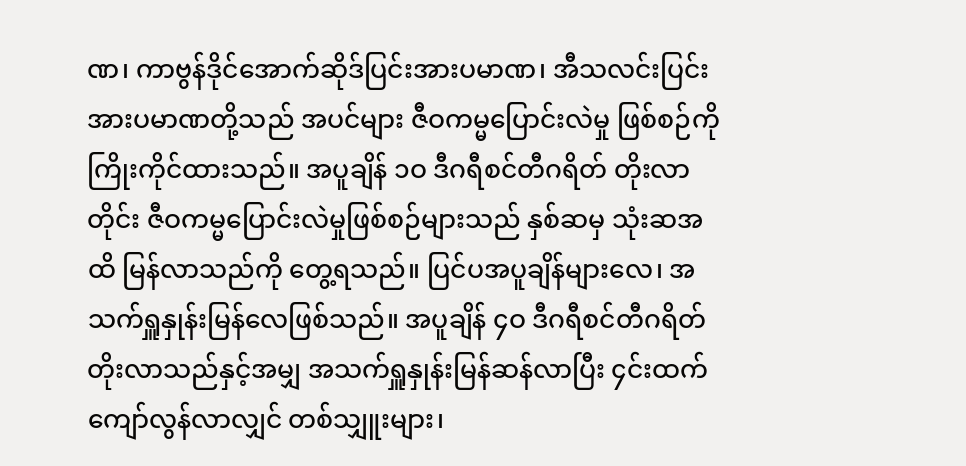ဏ၊ ကာဗွန်ဒိုင်အောက်ဆိုဒ်ပြင်းအားပမာဏ၊ အီသလင်းပြင်းအားပမာဏတို့သည် အပင်များ ဇီဝကမ္မပြောင်းလဲမှု ဖြစ်စဉ်ကို ကြိုးကိုင်ထားသည်။ အပူချိန် ၁ဝ ဒီဂရီစင်တီဂရိတ် တိုးလာတိုင်း ဇီဝကမ္မပြောင်းလဲမှုဖြစ်စဉ်များသည် နှစ်ဆမှ သုံးဆအထိ မြန်လာသည်ကို တွေ့ရသည်။ ပြင်ပအပူချိန်များလေ၊ အသက်ရှူနှုန်းမြန်လေဖြစ်သည်။ အပူချိန် ၄ဝ ဒီဂရီစင်တီဂရိတ် တိုးလာသည်နှင့်အမျှ အသက်ရှူနှုန်းမြန်ဆန်လာပြီး ၄င်းထက်ကျော်လွန်လာလျှင် တစ်သျှူးများ၊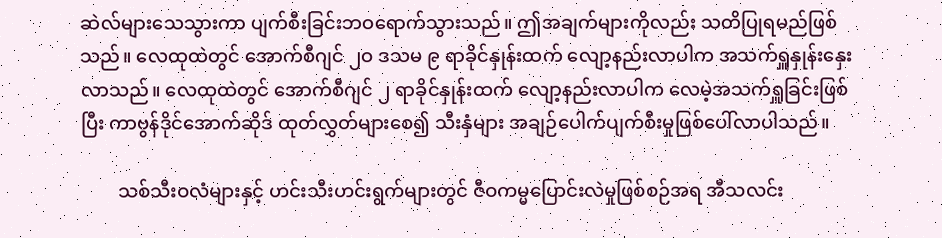ဆဲလ်များသေသွားကာ ပျက်စီးခြင်းဘဝရောက်သွားသည်။ ဤအချက်များကိုလည်း သတိပြုရမည်ဖြစ်သည်။ လေထုထဲတွင် အောက်စီဂျင် ၂ဝ ဒသမ ၉ ရာခိုင်နှုန်းထက် လျော့နည်းလာပါက အသက်ရှူနှုန်းနှေးလာသည်။ လေထုထဲတွင် အောက်စီဂျင် ၂ ရာခိုင်နှုန်းထက် လျော့နည်းလာပါက လေမဲ့အသက်ရှူခြင်းဖြစ်ပြီး ကာဗွန်ဒိုင်အောက်ဆိုဒ် ထုတ်လွှတ်များစေ၍ သီးနှံများ အချဉ်ပေါက်ပျက်စီးမှုဖြစ်ပေါ်လာပါသည်။

        သစ်သီးဝလံများနှင့် ဟင်းသီးဟင်းရွက်များတွင် ဇီဝကမ္မပြောင်းလဲမှုဖြစ်စဉ်အရ အီသလင်း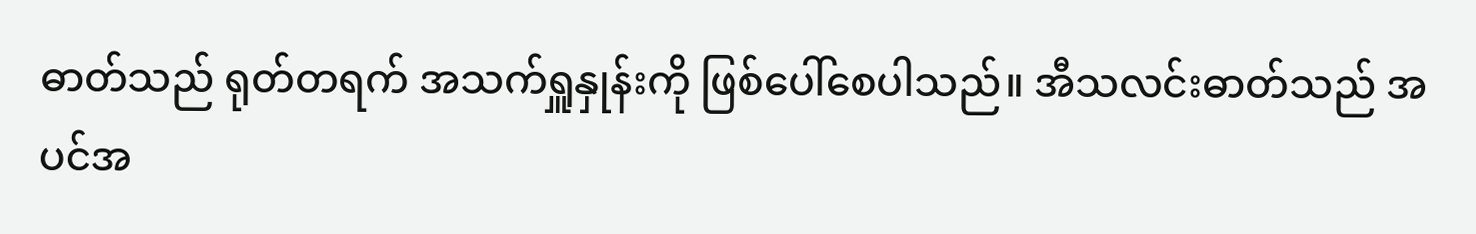ဓာတ်သည် ရုတ်တရက် အသက်ရှူနှုန်းကို ဖြစ်ပေါ်စေပါသည်။ အီသလင်းဓာတ်သည် အပင်အ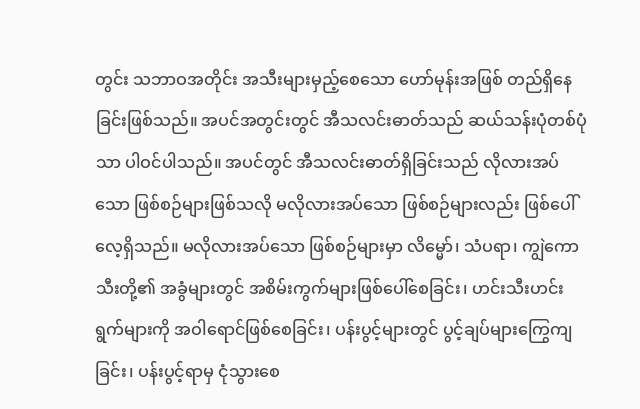တွင်း သဘာဝအတိုင်း အသီးများမှည့်စေသော ဟော်မုန်းအဖြစ် တည်ရှိနေခြင်းဖြစ်သည်။ အပင်အတွင်းတွင် အီသလင်းဓာတ်သည် ဆယ်သန်းပုံတစ်ပုံသာ ပါဝင်ပါသည်။ အပင်တွင် အီသလင်းဓာတ်ရှိခြင်းသည် လိုလားအပ်သော ဖြစ်စဉ်များဖြစ်သလို မလိုလားအပ်သော ဖြစ်စဉ်များလည်း ဖြစ်ပေါ်လေ့ရှိသည်။ မလိုလားအပ်သော ဖြစ်စဉ်များမှာ လိမ္မော်၊ သံပရာ၊ ကျွဲကောသီးတို့၏ အခွံများတွင် အစိမ်းကွက်များဖြစ်ပေါ်စေခြင်း၊ ဟင်းသီးဟင်းရွက်များကို အဝါရောင်ဖြစ်စေခြင်း၊ ပန်းပွင့်များတွင် ပွင့်ချပ်များကြွေကျခြင်း၊ ပန်းပွင့်ရာမှ ငုံသွားစေ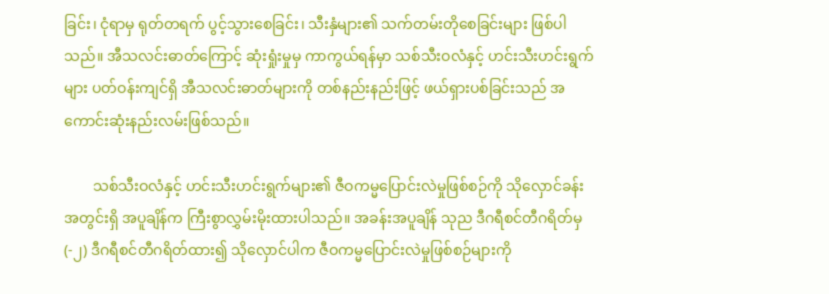ခြင်း၊ ငုံရာမှ ရုတ်တရက် ပွင့်သွားစေခြင်း၊ သီးနှံများ၏ သက်တမ်းတိုစေခြင်းများ ဖြစ်ပါသည်။ အီသလင်းဓာတ်ကြောင့် ဆုံးရှုံးမှုမှ ကာကွယ်ရန်မှာ သစ်သီးဝလံနှင့် ဟင်းသီးဟင်းရွက်များ ပတ်ဝန်းကျင်ရှိ အီသလင်းဓာတ်များကို တစ်နည်းနည်းဖြင့် ဖယ်ရှားပစ်ခြင်းသည် အကောင်းဆုံးနည်းလမ်းဖြစ်သည်။

        သစ်သီးဝလံနှင့် ဟင်းသီးဟင်းရွက်များ၏ ဇီဝကမ္မပြောင်းလဲမှုဖြစ်စဉ်ကို သိုလှောင်ခန်းအတွင်းရှိ အပူချိန်က ကြီးစွာလွှမ်းမိုးထားပါသည်။ အခန်းအပူချိန် သုည ဒီဂရီစင်တီဂရိတ်မှ (-၂) ဒီဂရီစင်တီဂရိတ်ထား၍ သိုလှောင်ပါက ဇီဝကမ္မပြောင်းလဲမှုဖြစ်စဉ်များကို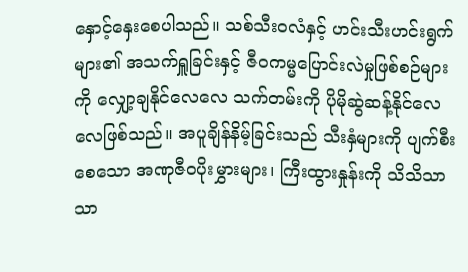နှောင့်နှေးစေပါသည်။ သစ်သီးဝလံနှင့် ဟင်းသီးဟင်းရွက်များ၏ အသက်ရှူခြင်းနှင့် ဇီဝကမ္မပြောင်းလဲမှုဖြစ်စဉ်များကို လျှော့ချနိုင်လေလေ သက်တမ်းကို ပိုမိုဆွဲဆန့်နိုင်လေလေဖြစ်သည်။ အပူချိန်နိမ့်ခြင်းသည် သီးနှံများကို ပျက်စီးစေသော အဏုဇီဝပိုးမွှားများ၊ ကြီးထွားနှုန်းကို သိသိသာသာ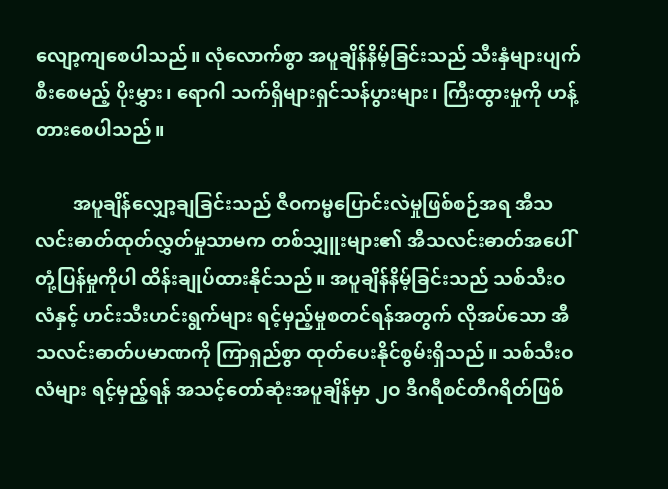လျော့ကျစေပါသည်။ လုံလောက်စွာ အပူချိန်နိမ့်ခြင်းသည် သီးနှံများပျက်စီးစေမည့် ပိုးမွှား၊ ရောဂါ သက်ရှိများရှင်သန်ပွားများ၊ ကြီးထွားမှုကို ဟန့်တားစေပါသည်။

        အပူချိန်လျှော့ချခြင်းသည် ဇီဝကမ္မပြောင်းလဲမှုဖြစ်စဉ်အရ အီသလင်းဓာတ်ထုတ်လွှတ်မှုသာမက တစ်သျှူးများ၏ အီသလင်းဓာတ်အပေါ် တုံ့ပြန်မှုကိုပါ ထိန်းချုပ်ထားနိုင်သည်။ အပူချိန်နိမ့်ခြင်းသည် သစ်သီးဝလံနှင့် ဟင်းသီးဟင်းရွက်များ ရင့်မှည့်မှုစတင်ရန်အတွက် လိုအပ်သော အီသလင်းဓာတ်ပမာဏကို ကြာရှည်စွာ ထုတ်ပေးနိုင်စွမ်းရှိသည်။ သစ်သီးဝလံများ ရင့်မှည့်ရန် အသင့်တော်ဆုံးအပူချိန်မှာ ၂ဝ ဒီဂရီစင်တီဂရိတ်ဖြစ်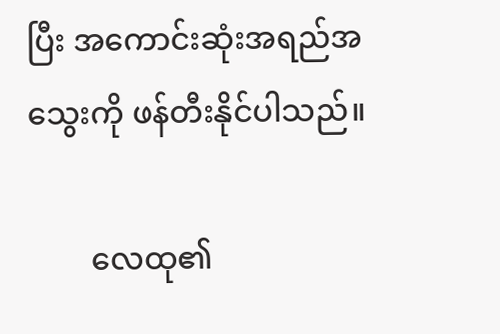ပြီး အကောင်းဆုံးအရည်အသွေးကို ဖန်တီးနိုင်ပါသည်။

        လေထု၏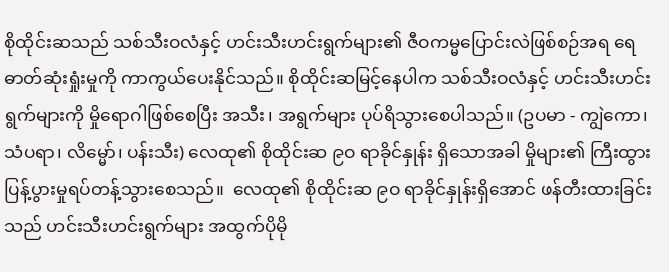စိုထိုင်းဆသည် သစ်သီးဝလံနှင့် ဟင်းသီးဟင်းရွက်များ၏ ဇီဝကမ္မပြောင်းလဲဖြစ်စဉ်အရ ရေဓာတ်ဆုံးရှုံးမှုကို ကာကွယ်ပေးနိုင်သည်။ စိုထိုင်းဆမြင့်နေပါက သစ်သီးဝလံနှင့် ဟင်းသီးဟင်းရွက်များကို မှိုရောဂါဖြစ်စေပြီး အသီး၊ အရွက်များ ပုပ်ရိသွားစေပါသည်။ (ဥပမာ - ကျွဲကော၊ သံပရာ၊ လိမ္မော်၊ ပန်းသီး) လေထု၏ စိုထိုင်းဆ ၉ဝ ရာခိုင်နှုန်း ရှိသောအခါ မှိုများ၏ ကြီးထွားပြန့်ပွားမှုရပ်တန့်သွားစေသည်။  လေထု၏ စိုထိုင်းဆ ၉ဝ ရာခိုင်နှုန်းရှိအောင် ဖန်တီးထားခြင်းသည် ဟင်းသီးဟင်းရွက်များ အထွက်ပိုမို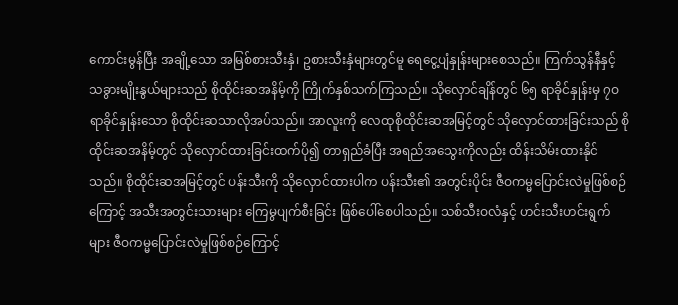ကောင်းမွန်ပြီး အချို့သော အမြစ်စားသီးနှံ၊ ဥစားသီးနှံများတွင်မူ ရေငွေ့ပျံနှုန်းများစေသည်။ ကြက်သွန်နီနှင့် သခွားမျိုးနွယ်များသည် စိုထိုင်းဆအနိမ့်ကို ကြိုက်နှစ်သက်ကြသည်။ သိုလှောင်ချိန်တွင် ၆၅ ရာခိုင်နှုန်းမှ ၇ဝ ရာခိုင်နှုန်းသော စိုထိုင်းဆသာလိုအပ်သည်။ အာလူးကို လေထုစိုထိုင်းဆအမြင့်တွင် သိုလှောင်ထားခြင်းသည် စိုထိုင်းဆအနိမ့်တွင် သိုလှောင်ထားခြင်းထက်ပို၍ တာရှည်ခံပြီး အရည်အသွေးကိုလည်း ထိန်းသိမ်းထားနိုင်သည်။ စိုထိုင်းဆအမြင့်တွင် ပန်းသီးကို သိုလှောင်ထားပါက ပန်းသီး၏ အတွင်းပိုင်း ဇီဝကမ္မပြောင်းလဲမှုဖြစ်စဉ်ကြောင့် အသီးအတွင်းသားများ ကြေမွပျက်စီးခြင်း ဖြစ်ပေါ်စေပါသည်။ သစ်သီးဝလံနှင့် ဟင်းသီးဟင်းရွက်များ ဇီဝကမ္မပြောင်းလဲမှုဖြစ်စဉ်ကြောင့်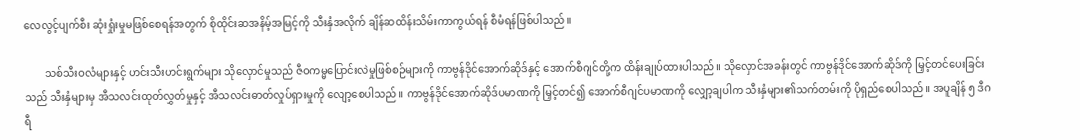လေလွင့်ပျက်စီး ဆုံးရှုံးမှုမဖြစ်စေရန်အတွက် စိုထိုင်းဆအနိမ့်အမြင့်ကို သီးနှံအလိုက် ချိန်ဆထိန်းသိမ်းကာကွယ်ရန် စီမံရန်ဖြစ်ပါသည်။

        သစ်သီးဝလံများနှင့် ဟင်းသီးဟင်းရွက်များ သိုလှောင်မှုသည် ဇီဝကမ္မပြောင်းလဲမှုဖြစ်စဉ်များကို ကာဗွန်ဒိုင်အောက်ဆိုဒ်နှင့် အောက်စီဂျင်တို့က ထိန်းချုပ်ထားပါသည်။ သိုလှောင်အခန်းတွင် ကာဗွန်ဒိုင်အောက်ဆိုဒ်ကို မြှင့်တင်ပေးခြင်းသည် သီးနှံများမှ အီသလင်းထုတ်လွှတ်မှုနှင့် အီသလင်းဓာတ်လှုပ်ရှားမှုကို လျော့စေပါသည်။ ကာဗွန်ဒိုင်အောက်ဆိုဒ်ပမာဏကို မြှင့်တင်၍ အောက်စီဂျင်ပမာဏကို လျှော့ချပါက သီးနှံများ၏သက်တမ်းကို ပိုရှည်စေပါသည်။ အပူချိန် ၅ ဒီဂရီ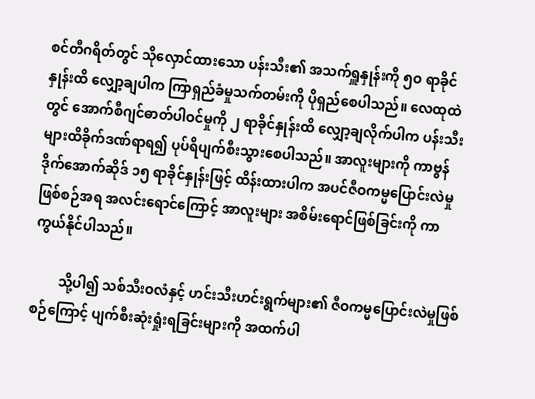စင်တီဂရိတ်တွင် သိုလှောင်ထားသော ပန်းသီး၏ အသက်ရှူနှုန်းကို ၅ဝ ရာခိုင်နှုန်းထိ လျှော့ချပါက ကြာရှည်ခံမှုသက်တမ်းကို ပိုရှည်စေပါသည်။ လေထုထဲတွင် အောက်စီဂျင်ဓာတ်ပါဝင်မှုကို ၂ ရာခိုင်နှုန်းထိ လျှော့ချလိုက်ပါက ပန်းသီးများထိခိုက်ဒဏ်ရာရ၍ ပုပ်ရိပျက်စီးသွားစေပါသည်။ အာလူးများကို ကာဗွန်ဒိုက်အောက်ဆိုဒ် ၁၅ ရာခိုင်နှုန်းဖြင့် ထိန်းထားပါက အပင်ဇီဝကမ္မပြောင်းလဲမှုဖြစ်စဉ်အရ အလင်းရောင်ကြောင့် အာလူးများ အစိမ်းရောင်ဖြစ်ခြင်းကို ကာကွယ်နိုင်ပါသည်။

        သို့ပါ၍ သစ်သီးဝလံနှင့် ဟင်းသီးဟင်းရွက်များ၏ ဇီဝကမ္မပြောင်းလဲမှုဖြစ်စဉ်ကြောင့် ပျက်စီးဆုံးရှုံးရခြင်းများကို အထက်ပါ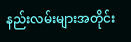နည်းလမ်းများအတိုင်း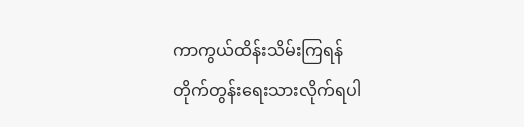ကာကွယ်ထိန်းသိမ်းကြရန် တိုက်တွန်းရေးသားလိုက်ရပါ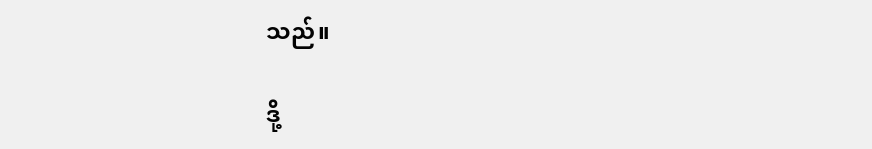သည်။

ဒို့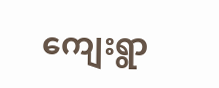ကျေးရွာ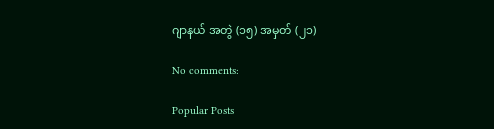ဂျာနယ် အတွဲ (၁၅) အမှတ် (၂၁)

No comments:

Popular Posts